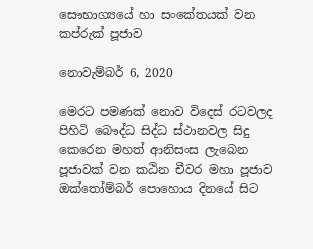සෞභාග්‍යයේ හා සංකේතයක් වන කප්රුක් පූජාව

නොවැම්බර් 6, 2020

මෙරට පමණක් නොව විදෙස් රටවලද පිහිටි බෞද්ධ සිද්ධ ස්ථානවල සිදු කෙරෙන මහත් ආනිසංස ලැබෙන පූජාවක් වන කඨින චීවර මහා පූජාව ඔක්තෝම්බර් පොහොය දිනයේ සිට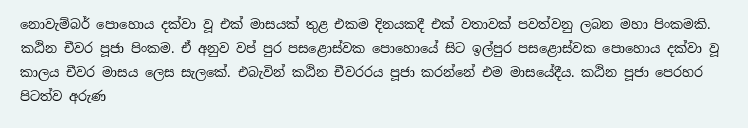නොවැම්බර් පොහොය දක්වා වූ එක් මාසයක් තුළ එකම දිනයකදී එක් වතාවක් පවත්වනු ලබන මහා පිංකමකි. කඨින චීවර පූජා පිංකම. ඒ අනුව වප් පුර පසළොස්වක පොහොයේ සිට ඉල්පුර පසළොස්වක පොහොය දක්වා වූ කාලය චීවර මාසය ලෙස සැලකේ. එබැවින් කඨින චීවරරය පූජා කරන්නේ එම මාසයේදීය. කඨින පූජා පෙරහර පිටත්ව අරුණ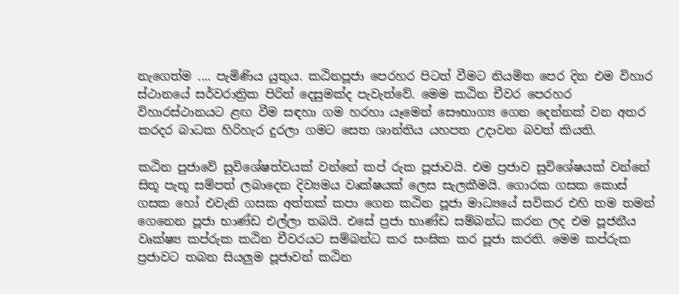නැගෙත්ම .... පැමිණිය යුතුය. කඨිනපූජා පෙරහර පිටත් වීමට නියමිත පෙර දින එම විහාර ස්ථානයේ සර්වරාත්‍රික පිරිත් දෙසුමක්ද පැවැත්වේ. මෙම කඨින චීවර පෙරහර විහාරස්ථානයට ළඟ වීම සඳහා ගම හරහා යෑමෙන් සෞභාග්‍ය ගෙන දෙන්නක් වන අතර කරදර බාධක හිරිහැර දුරලා ගමට සෙත ශාන්තිය යහපත උදාවන බවත් කියති.

කඨින පුජාවේ සුවිශේෂත්වයක් වන්නේ කප් රුක පූජාවයි. එම ප්‍රජාව සුවිශේෂයක් වන්නේ සිතූ පැතූ සම්පත් ලබාදෙන දිව්‍යමය වෘක්ෂයක් ලෙස සැලකීමයි. ගොරක ගසක කොස් ගසක හෝ එවැනි ගසක අත්තක් කපා ගෙන කඨින පූජා මාධ්‍යයේ සවිකර එහි තම තමන් ගෙනෙන පූජා භාණ්ඩ එල්ලා තබයි. එසේ ප්‍රජා භාණ්ඩ සම්බන්ධ කරන ලද එම පූජනීය වෘක්ෂ්‍ය කප්රුක කඨින චීවරයට සම්බන්ධ කර සංඝික කර පූජා කරති. මෙම කප්රුක ප්‍රජාවට තබන සියලුම පූජාවන් කඨින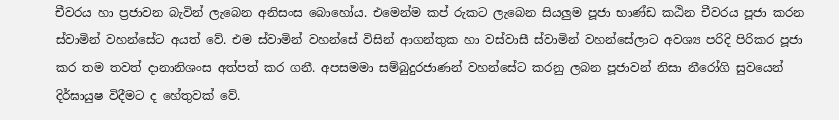චීවරය හා ප්‍රජාවන බැවින් ලැබෙන අනිසංස බොහෝය. එමෙන්ම කප් රුකට ලැබෙන සියලුම පූජා භාණ්ඩ කඨින චීවරය පූජා කරන ස්වාමින් වහන්සේට අයත් වේ. එම ස්වාමින් වහන්සේ විසින් ආගන්තුක හා වස්වාසී ස්වාමින් වහන්සේලාට අවශ්‍ය පරිදි පිරිකර පූජා කර තම තවත් දානානිශංස අත්පත් කර ගනී. අපසමමා සම්බුදුරජාණන් වහන්සේට කරනු ලබන පූජාවන් නිසා නීරෝගි සුවයෙන් දිර්ඝායුෂ විදීමට ද හේතුවක් වේ.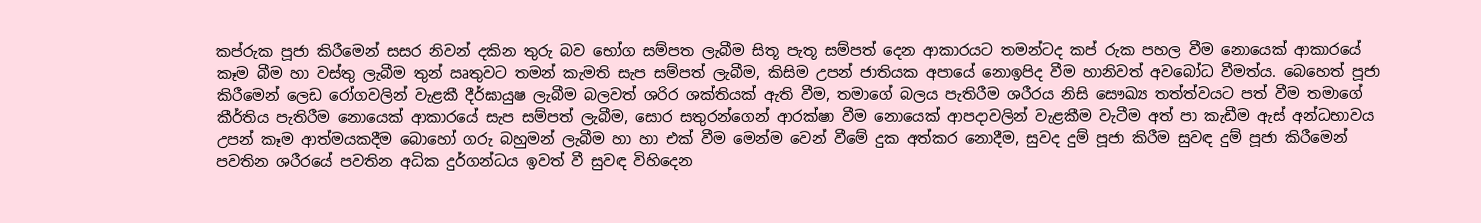කප්රුක පූජා කිරීමෙන් සසර නිවන් දකින තුරු බව භෝග සම්පත ලැබීම සිතූ පැතූ සම්පත් දෙන ආකාරයට තමන්ටද කප් රුක පහල වීම නොයෙක් ආකාරයේ කෑම බීම හා වස්තු ලැබීම තුන් ඍතුවට තමන් කැමති සැප සම්පත් ලැබීම, කිසිම උපන් ජාතියක අපායේ නොඉපිද වීම හානිවත් අවබෝධ වීමත්ය. බෙහෙත් පූජා කිරීමෙන් ලෙඩ රෝගවලින් වැළකී දීර්ඝායුෂ ලැබීම බලවත් ශරිර ශක්තියක් ඇති වීම, තමාගේ බලය පැතිරීම ශරීරය නිසි සෞඛ්‍ය තත්ත්වයට පත් වීම තමාගේ කීර්තිය පැතිරීම නොයෙක් ආකාරයේ සැප සම්පත් ලැබීම, සොර සතුරන්ගෙන් ආරක්ෂා වීම නොයෙක් ආපදාවලින් වැළකීම වැටීම අත් පා කැඩීම ඇස් අන්ධභාවය උපන් කෑම ආත්මයකදීම බොහෝ ගරු බහුමන් ලැබීම හා හා එක් වීම මෙන්ම වෙන් වීමේ දුක අත්කර නොදීම, සුවද දුම් පූජා කිරීම සුවඳ දුම් පූජා කිරීමෙන් පවතින ශරීරයේ පවතින අධික දුර්ගන්ධය ඉවත් වී සුවඳ විහිදෙන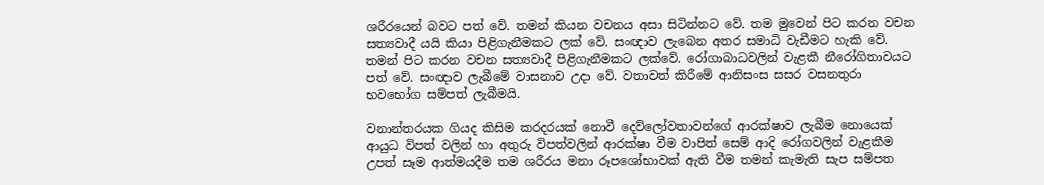ශරීරයෙන් බවට පත් වේ. තමන් කියන වචනය අසා සිටින්නට වේ. තම මුවෙන් පිට කරන වචන සත්‍යවාදී යයි කියා පිළිගැනීමකට ලක් වේ. සංඥාව ලැබෙන අතර සමාධි වැඩීමට හැකි වේ. තමන් පිට කරන වචන සත්‍යවාදී පිළිගැනීමකට ලක්වේ. රෝගාබාධවලින් වැළකී නීරෝගිතාවයට පත් වේ. සංඥාව ලැබීමේ වාසනාව උදා වේ. වතාවත් කිරීමේ ආනිසංස සසර වසනතුරා භවභෝග සම්පත් ලැබීමයි.

වනාන්තරයක ගියද කිසිම කරදරයක් නොවී දෙව්ලෝවතාවන්ගේ ආරක්ෂාව ලැබීම නොයෙක් ආයුධ විපත් වලින් හා අතුරු විපත්වලින් ආරක්ෂා වීම වාපිත් සෙම් ආදි රෝගවලින් වැළකීම උපත් සෑම ආත්මයදීම තම ශරීරය මනා රූපශෝභාවක් ඇති වීම තමන් කැමැති සැප සම්පත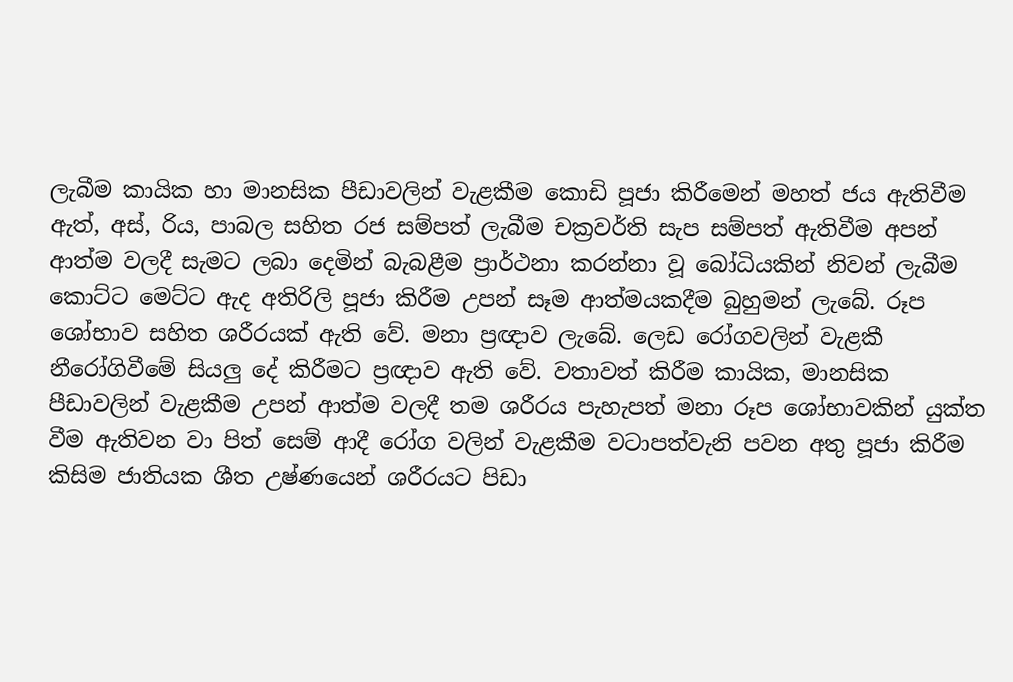ලැබීම කායික හා මානසික පීඩාවලින් වැළකීම කොඩි පූජා කිරීමෙන් මහත් ජය ඇතිවීම ඇත්, අස්, රිය, පාබල සහිත රජ සම්පත් ලැබීම චක්‍රවර්ති සැප සම්පත් ඇතිවීම අපන් ආත්ම වලදී සැමට ලබා දෙමින් බැබළීම ප්‍රාර්ථනා කරන්නා වූ බෝධියකින් නිවන් ලැබීම කොට්ට මෙට්ට ඇද අතිරිලි පූජා කිරීම උපන් සෑම ආත්මයකදීම බුහුමන් ලැබේ. රූප ශෝභාව සහිත ශරීරයක් ඇති වේ. මනා ප්‍රඥාව ලැබේ. ලෙඩ රෝගවලින් වැළකී නීරෝගිවීමේ සියලු දේ කිරීමට ප්‍රඥාව ඇති වේ. වතාවත් කිරීම කායික, මානසික පීඩාවලින් වැළකීම උපන් ආත්ම වලදී තම ශරීරය පැහැපත් මනා රූප ශෝභාවකින් යුක්ත වීම ඇතිවන වා පිත් සෙම් ආදී රෝග වලින් වැළකීම වටාපත්වැනි පවන අතු පූජා කිරීම කිසිම ජාතියක ශීත උෂ්ණයෙන් ශරීරයට පිඩා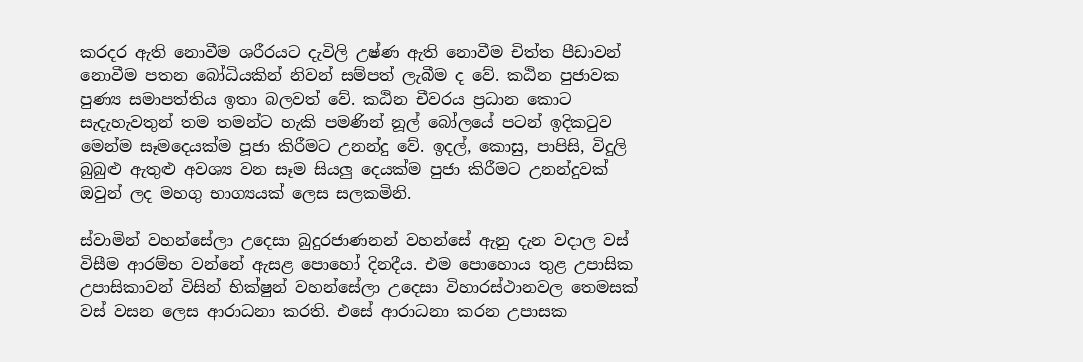කරදර ඇති නොවීම ශරීරයට දැවිලි උෂ්ණ ඇති නොවීම චිත්ත පීඩාවන් නොවීම පතන බෝධියකින් නිවන් සම්පත් ලැබීම ද වේ. කඨින පුජාවක පුණ්‍ය සමාපත්තිය ඉතා බලවත් වේ. කඨින චීවරය ප්‍රධාන කොට සැදැහැවතුන් තම තමන්ට හැකි පමණින් නූල් බෝලයේ පටන් ඉදිකටුව මෙන්ම සෑමදෙයක්ම පූජා කිරීමට උනන්දු වේ. ඉදල්, කොසු, පාපිසි, විදුලි බුබුළු ඇතුළු අවශ්‍ය වන සෑම සියලු දෙයක්ම පුජා කිරීමට උනන්දුවක් ඔවුන් ලද මහගු භාග්‍යයක් ලෙස සලකමිනි.

ස්වාමින් වහන්සේලා උදෙසා බුදුරජාණනන් වහන්සේ ඇනු දැන වදාල වස් විසීම ආරම්භ වන්නේ ඇසළ පොහෝ දිනදීය. එම පොහොය තුළ උපාසික උපාසිකාවන් විසින් භික්ෂුන් වහන්සේලා උදෙසා විහාරස්ථානවල තෙමසක් වස් වසන ලෙස ආරාධනා කරති. එසේ ආරාධනා කරන උපාසක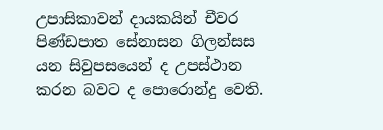උපාසිකාවන් දායකයින් චීවර පිණ්ඩපාත සේනාසන ගිලන්සස යන සිවුපසයෙන් ද උපස්ථාන කරන බවට ද පොරොන්දු වෙති.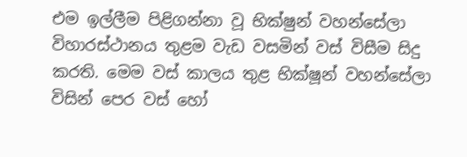එම ඉල්ලීම පිළිගන්නා වූ භික්ෂුන් වහන්සේලා විහාරස්ථානය තුළම වැඩ වසමින් වස් විසීම සිදු කරති. මෙම වස් කාලය තුළ භික්ෂූන් වහන්සේලා විසින් පෙර වස් හෝ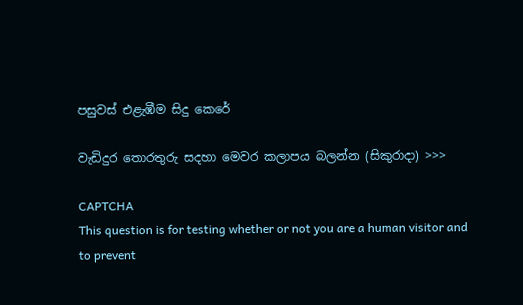පසුවස් එළැඹීම සිදු කෙරේ

වැඩිදුර තොරතුරු සදහා මෙවර කලාපය බලන්න (සිකුරාදා) >>>

CAPTCHA
This question is for testing whether or not you are a human visitor and to prevent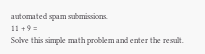automated spam submissions.
11 + 9 =
Solve this simple math problem and enter the result.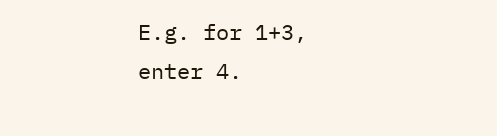E.g. for 1+3, enter 4.